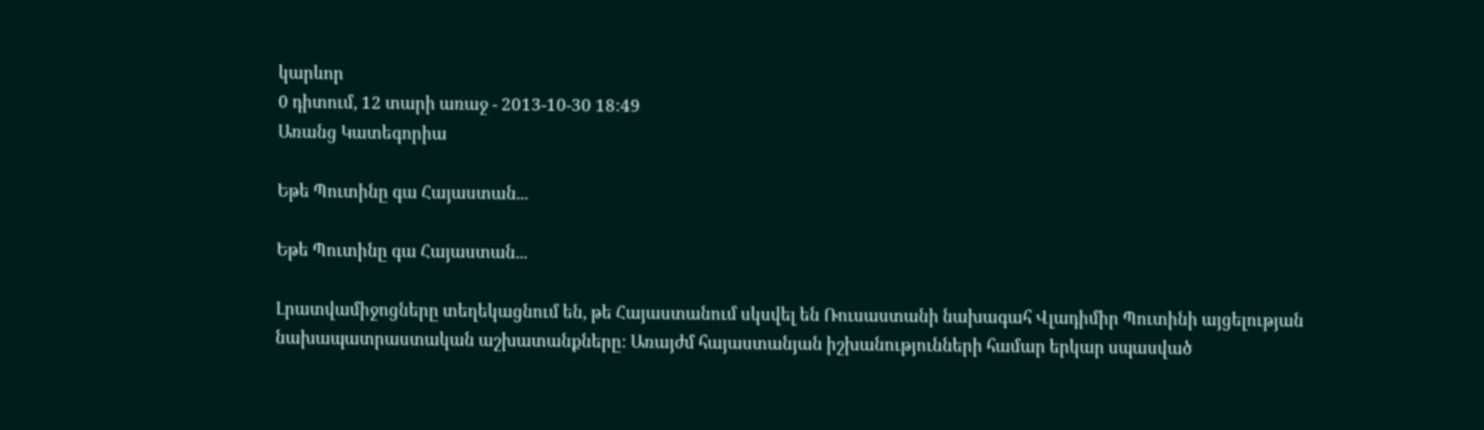կարևոր
0 դիտում, 12 տարի առաջ - 2013-10-30 18:49
Առանց Կատեգորիա

Եթե Պուտինը գա Հայաստան...

Եթե Պուտինը գա Հայաստան...

Լրատվամիջոցները տեղեկացնում են, թե Հայաստանում սկսվել են Ռուսաստանի նախագահ Վլադիմիր Պուտինի այցելության նախապատրաստական աշխատանքները: Առայժմ հայաստանյան իշխանությունների համար երկար սպասված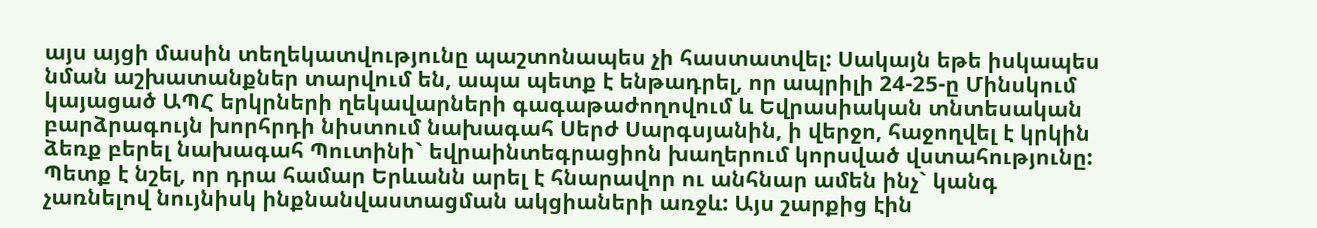այս այցի մասին տեղեկատվությունը պաշտոնապես չի հաստատվել: Սակայն եթե իսկապես նման աշխատանքներ տարվում են, ապա պետք է ենթադրել, որ ապրիլի 24-25-ը Մինսկում կայացած ԱՊՀ երկրների ղեկավարների գագաթաժողովում և Եվրասիական տնտեսական բարձրագույն խորհրդի նիստում նախագահ Սերժ Սարգսյանին, ի վերջո, հաջողվել է կրկին ձեռք բերել նախագահ Պուտինի` եվրաինտեգրացիոն խաղերում կորսված վստահությունը: Պետք է նշել, որ դրա համար Երևանն արել է հնարավոր ու անհնար ամեն ինչ` կանգ չառնելով նույնիսկ ինքնանվաստացման ակցիաների առջև: Այս շարքից էին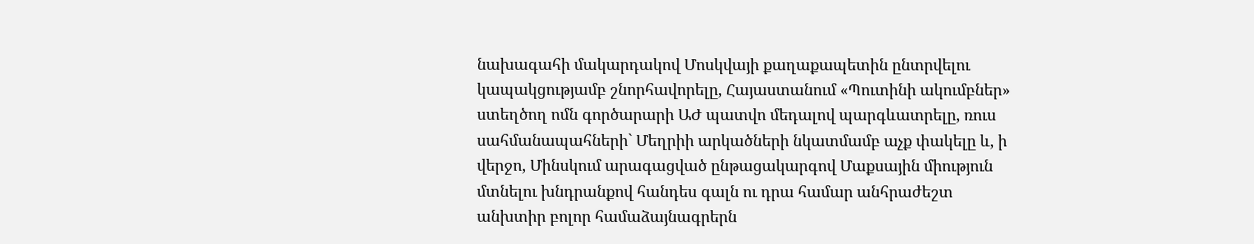նախագահի մակարդակով Մոսկվայի քաղաքապետին ընտրվելու կապակցությամբ շնորհավորելը, Հայաստանում «Պուտինի ակումբներ» ստեղծող ոմն գործարարի ԱԺ պատվո մեդալով պարգևատրելը, ռուս սահմանապահների` Մեղրիի արկածների նկատմամբ աչք փակելը և, ի վերջո, Մինսկում արագացված ընթացակարգով Մաքսային միություն մտնելու խնդրանքով հանդես գալն ու դրա համար անհրաժեշտ անխտիր բոլոր համաձայնագրերն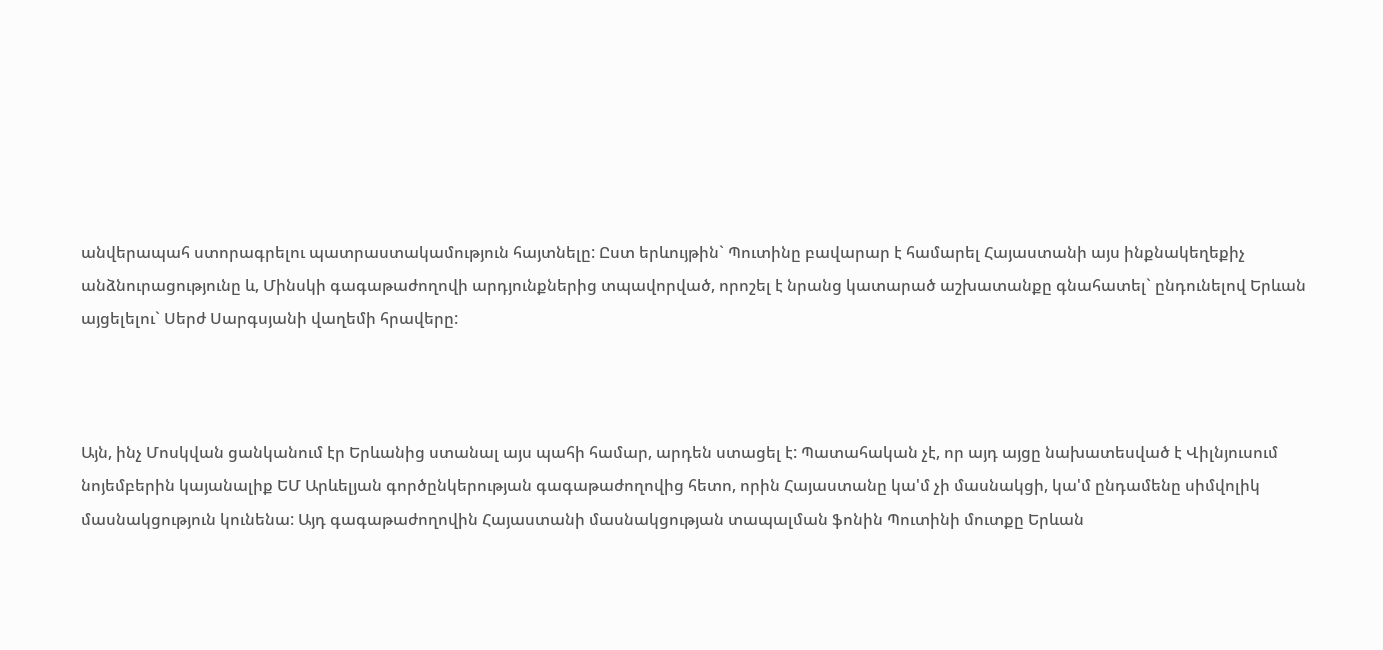անվերապահ ստորագրելու պատրաստակամություն հայտնելը: Ըստ երևույթին` Պուտինը բավարար է համարել Հայաստանի այս ինքնակեղեքիչ անձնուրացությունը և, Մինսկի գագաթաժողովի արդյունքներից տպավորված, որոշել է նրանց կատարած աշխատանքը գնահատել` ընդունելով Երևան այցելելու` Սերժ Սարգսյանի վաղեմի հրավերը:



Այն, ինչ Մոսկվան ցանկանում էր Երևանից ստանալ այս պահի համար, արդեն ստացել է: Պատահական չէ, որ այդ այցը նախատեսված է Վիլնյուսում նոյեմբերին կայանալիք ԵՄ Արևելյան գործընկերության գագաթաժողովից հետո, որին Հայաստանը կա'մ չի մասնակցի, կա'մ ընդամենը սիմվոլիկ մասնակցություն կունենա: Այդ գագաթաժողովին Հայաստանի մասնակցության տապալման ֆոնին Պուտինի մուտքը Երևան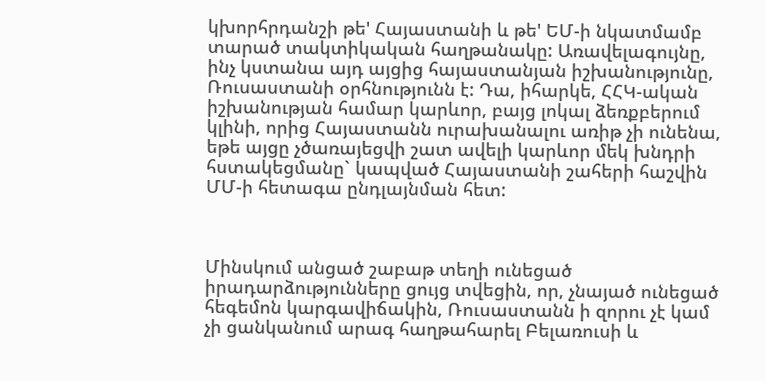կխորհրդանշի թե' Հայաստանի և թե' ԵՄ-ի նկատմամբ տարած տակտիկական հաղթանակը: Առավելագույնը, ինչ կստանա այդ այցից հայաստանյան իշխանությունը, Ռուսաստանի օրհնությունն է: Դա, իհարկե, ՀՀԿ-ական իշխանության համար կարևոր, բայց լոկալ ձեռքբերում կլինի, որից Հայաստանն ուրախանալու առիթ չի ունենա, եթե այցը չծառայեցվի շատ ավելի կարևոր մեկ խնդրի հստակեցմանը` կապված Հայաստանի շահերի հաշվին ՄՄ-ի հետագա ընդլայնման հետ:



Մինսկում անցած շաբաթ տեղի ունեցած իրադարձությունները ցույց տվեցին, որ, չնայած ունեցած հեգեմոն կարգավիճակին, Ռուսաստանն ի զորու չէ կամ չի ցանկանում արագ հաղթահարել Բելառուսի և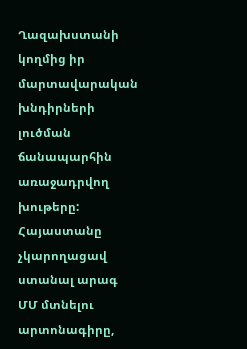Ղազախստանի կողմից իր մարտավարական խնդիրների լուծման ճանապարհին առաջադրվող խութերը: Հայաստանը չկարողացավ ստանալ արագ ՄՄ մտնելու արտոնագիրը,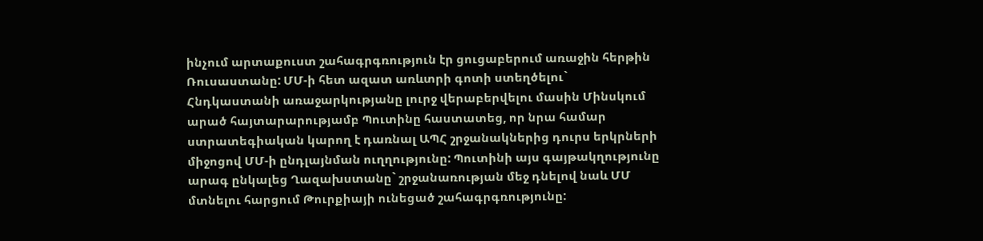ինչում արտաքուստ շահագրգռություն էր ցուցաբերում առաջին հերթին Ռուսաստանը: ՄՄ-ի հետ ազատ առևտրի գոտի ստեղծելու` Հնդկաստանի առաջարկությանը լուրջ վերաբերվելու մասին Մինսկում արած հայտարարությամբ Պուտինը հաստատեց, որ նրա համար ստրատեգիական կարող է դառնալ ԱՊՀ շրջանակներից դուրս երկրների միջոցով ՄՄ-ի ընդլայնման ուղղությունը: Պուտինի այս գայթակղությունը արագ ընկալեց Ղազախստանը` շրջանառության մեջ դնելով նաև ՄՄ մտնելու հարցում Թուրքիայի ունեցած շահագրգռությունը: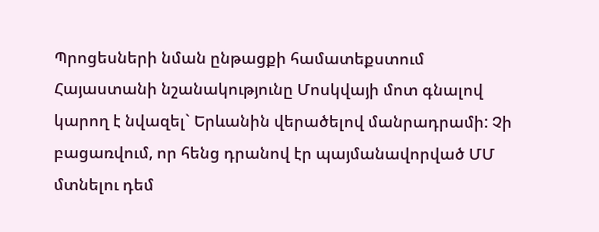Պրոցեսների նման ընթացքի համատեքստում Հայաստանի նշանակությունը Մոսկվայի մոտ գնալով կարող է նվազել` Երևանին վերածելով մանրադրամի: Չի բացառվում, որ հենց դրանով էր պայմանավորված ՄՄ մտնելու դեմ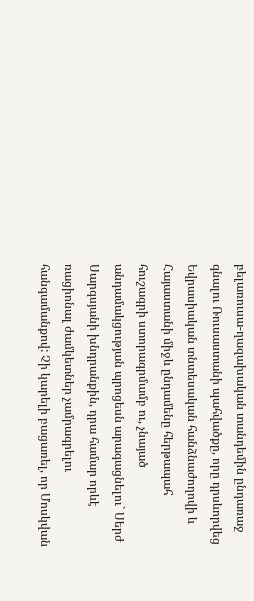բելառուսա-ղազախական տանդեմին ընդառաջ գնալու Ռուսաստանի պահվածքը, որը դրսևորվեց Եվրասիական տնտեսական հանձնաժողովի և Հայաստանի միջև ընդամենը հերթապահ հուշագրի ստորագրմամբ ու, չնայած անդամակցության պրոցեսն արագացնելու` Սերժ Սարգսյանի խնդրանքին, դրա համար որևէ ռացիոնալ ժամկետներ չամրագրելու հանգամանքով: Չի կարելի բացառել, որ Մոսկվան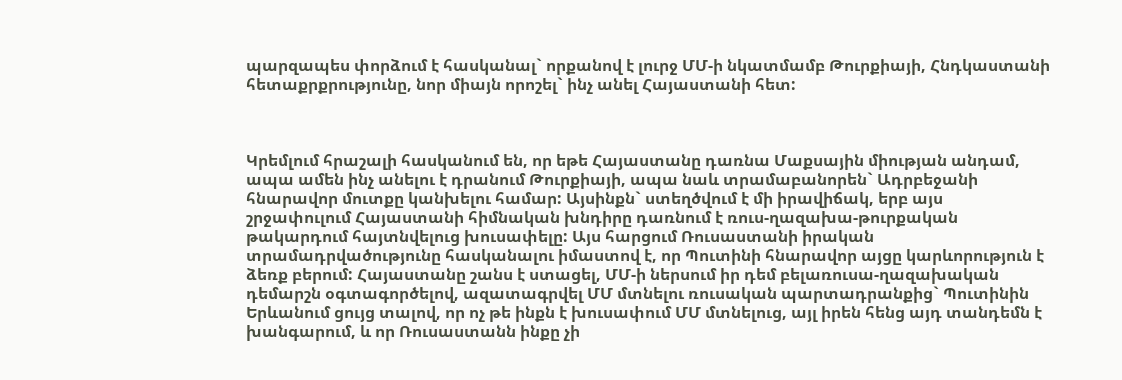պարզապես փորձում է հասկանալ` որքանով է լուրջ ՄՄ-ի նկատմամբ Թուրքիայի, Հնդկաստանի հետաքրքրությունը, նոր միայն որոշել` ինչ անել Հայաստանի հետ:



Կրեմլում հրաշալի հասկանում են, որ եթե Հայաստանը դառնա Մաքսային միության անդամ, ապա ամեն ինչ անելու է դրանում Թուրքիայի, ապա նաև տրամաբանորեն` Ադրբեջանի հնարավոր մուտքը կանխելու համար: Այսինքն` ստեղծվում է մի իրավիճակ, երբ այս շրջափուլում Հայաստանի հիմնական խնդիրը դառնում է ռուս-ղազախա-թուրքական թակարդում հայտնվելուց խուսափելը: Այս հարցում Ռուսաստանի իրական տրամադրվածությունը հասկանալու իմաստով է, որ Պուտինի հնարավոր այցը կարևորություն է ձեռք բերում: Հայաստանը շանս է ստացել, ՄՄ-ի ներսում իր դեմ բելառուսա-ղազախական դեմարշն օգտագործելով, ազատագրվել ՄՄ մտնելու ռուսական պարտադրանքից` Պուտինին Երևանում ցույց տալով, որ ոչ թե ինքն է խուսափում ՄՄ մտնելուց, այլ իրեն հենց այդ տանդեմն է խանգարում, և որ Ռուսաստանն ինքը չի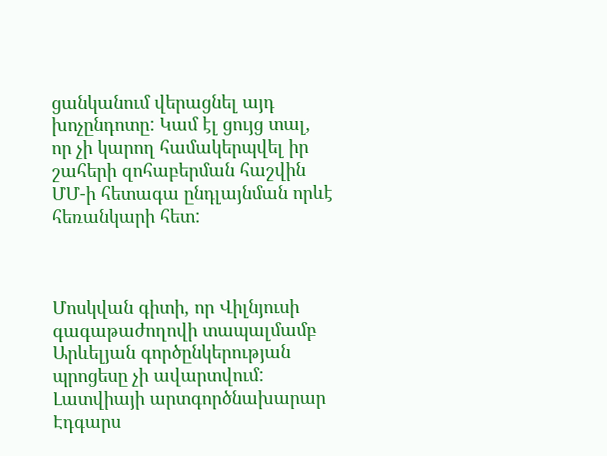ցանկանում վերացնել այդ խոչընդոտը: Կամ էլ ցույց տալ, որ չի կարող համակերպվել իր շահերի զոհաբերման հաշվին ՄՄ-ի հետագա ընդլայնման որևէ հեռանկարի հետ:



Մոսկվան գիտի, որ Վիլնյուսի գագաթաժողովի տապալմամբ Արևելյան գործընկերության պրոցեսը չի ավարտվում: Լատվիայի արտգործնախարար Էդգարս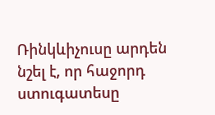Ռինկևիչուսը արդեն նշել է, որ հաջորդ ստուգատեսը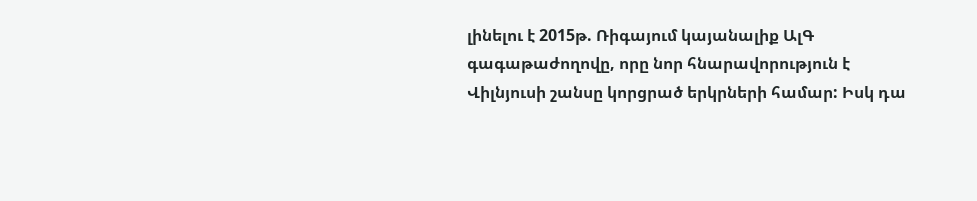լինելու է 2015թ. Ռիգայում կայանալիք ԱլԳ գագաթաժողովը, որը նոր հնարավորություն է Վիլնյուսի շանսը կորցրած երկրների համար: Իսկ դա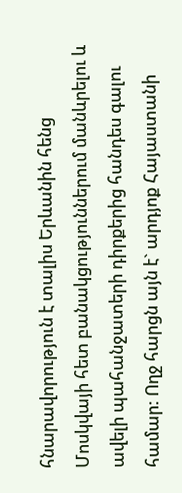հնարավորություն է տալիս Երևանին հենց Մոսկվայի հետ բանակցություններում մանևրելու և ավելի պահանջատերի դիրքերից հանդես գալու համար: Ողջ հարցն այն է` արդյոք Հայաստանի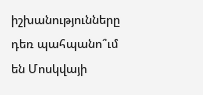իշխանությունները դեռ պահպանո՞ւմ են Մոսկվայի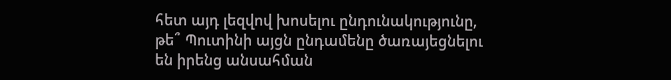հետ այդ լեզվով խոսելու ընդունակությունը, թե՞ Պուտինի այցն ընդամենը ծառայեցնելու են իրենց անսահման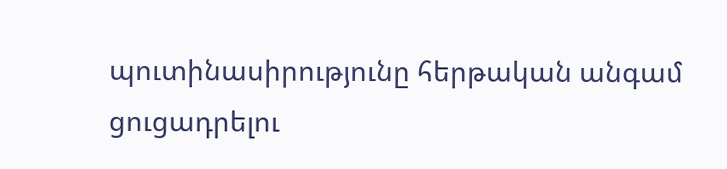պուտինասիրությունը հերթական անգամ ցուցադրելու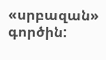«սրբազան» գործին: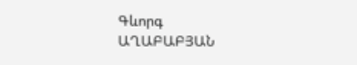Գևորգ ԱՂԱԲԱԲՅԱՆ